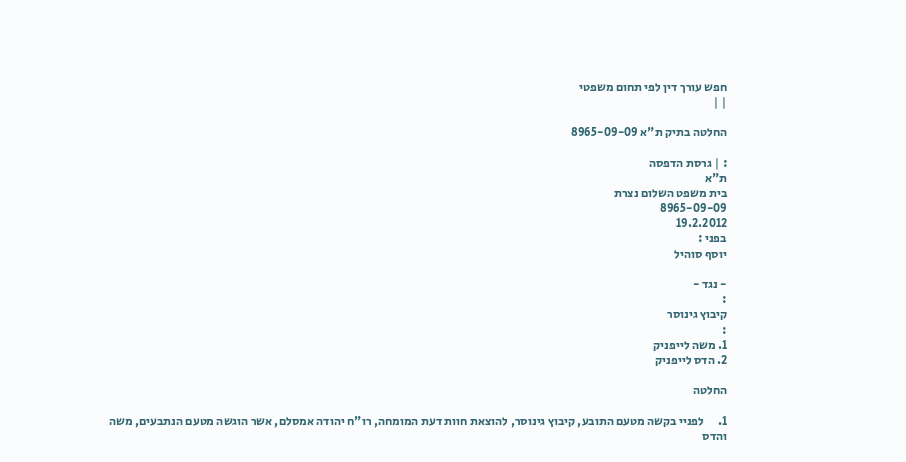חפש עורך דין לפי תחום משפטי
| |

החלטה בתיק ת"א 8965-09-09

: | גרסת הדפסה
ת"א
בית משפט השלום נצרת
8965-09-09
19.2.2012
בפני :
יוסף סוהיל

- נגד -
:
קיבוץ גינוסר
:
1. משה לייפניק
2. הדס לייפניק

החלטה

1.      לפניי בקשה מטעם התובע, קיבוץ גינוסר, להוצאת חוות דעת המומחה, רו"ח יהודה אמסלם, אשר הוגשה מטעם הנתבעים, משה והדס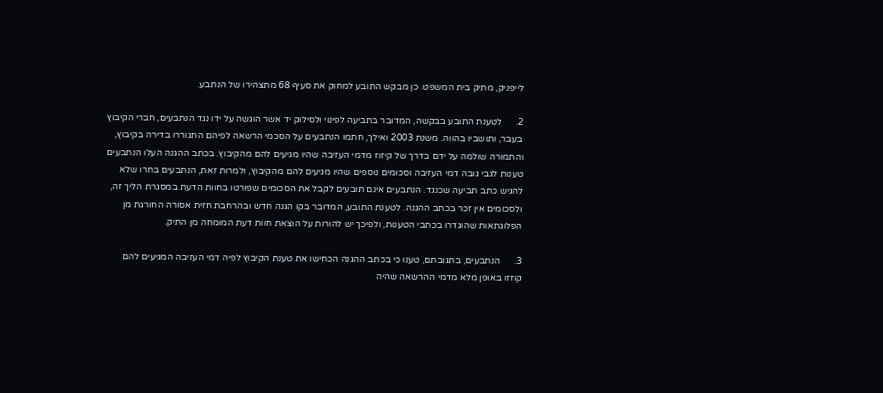לייפניק, מתיק בית המשפט. כן מבקש התובע למחוק את סעיף 68 מתצהירו של הנתבע.

2.      לטענת התובע בבקשה, המדובר בתביעה לפינוי ולסילוק יד אשר הוגשה על ידו נגד הנתבעים, חברי הקיבוץ בעבר, ותושביו בהווה. משנת 2003 ואילך, חתמו הנתבעים על הסכמי הרשאה לפיהם התגוררו בדירה בקיבוץ, והתמורה שולמה על ידם בדרך של קיזוז מדמי העזיבה שהיו מגיעים להם מהקיבוץ. בכתב ההגנה העלו הנתבעים טענות לגבי גובה דמי העזיבה וסכומים נוספים שהיו מגיעים להם מהקיבוץ, ולמרות זאת, הנתבעים בחרו שלא להגיש כתב תביעה שכנגד. הנתבעים אינם תובעים לקבל את הסכומים שפורטו בחוות הדעת במסגרת הליך זה, ולסכומים אין זכר בכתב ההגנה. לטענת התובע, המדובר בקו הגנה חדש ובהרחבת חזית אסורה החורגת מן הפלוגתאות שהוגדרו בכתבי הטענות, ולפיכך יש להורות על הוצאת חוות דעת המומחה מן התיק.

3.      הנתבעים, בתגובתם, טענו כי בכתב ההגנה הכחישו את טענת הקיבוץ לפיה דמי העזיבה המגיעים להם קוזזו באופן מלא מדמי ההרשאה שהיה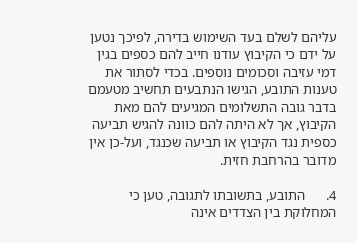עליהם לשלם בעד השימוש בדירה, לפיכך נטען על ידם כי הקיבוץ עודנו חייב להם כספים בגין דמי עזיבה וסכומים נוספים. בכדי לסתור את טענות התובע, הגישו הנתבעים תחשיב מטעמם בדבר גובה התשלומים המגיעים להם מאת הקיבוץ, אך לא היתה להם כוונה להגיש תביעה כספית נגד הקיבוץ או תביעה שכנגד, ועל-כן אין מדובר בהרחבת חזית.

4.      התובע, בתשובתו לתגובה, טען כי המחלוקת בין הצדדים אינה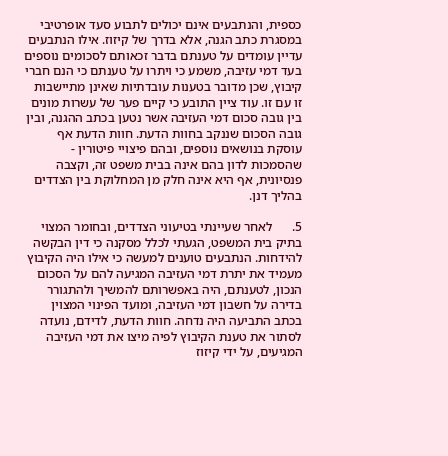כספית, והנתבעים אינם יכולים לתבוע סעד אופרטיבי במסגרת כתב הגנה, אלא בדרך של קיזוז. אילו הנתבעים עדיין עומדים על טענתם בדבר זכאותם לסכומים נוספים בעד דמי עזיבה, משמע כי ויתרו על טענתם כי הנם חברי קיבוץ, שכן מדובר בטענות עובדתיות שאינן מתיישבות זו עם זו. עוד ציין התובע כי קיים פער של עשרות מונים בין גובה סכום דמי העזיבה אשר נטען בכתב ההגנה, ובין גובה הסכום שננקב בחוות הדעת. חוות הדעת אף עוסקת בנושאים נוספים, ובהם פיצויי פיטורין - שהסמכות לדון בהם אינה בבית משפט זה, וקצבה פנסיונית, אף היא אינה חלק מן המחלוקת בין הצדדים בהליך דנן.

5.      לאחר שעיינתי בטיעוני הצדדים, ובחומר המצוי בתיק בית המשפט, הגעתי לכלל מסקנה כי דין הבקשה להידחות. הנתבעים טוענים למעשה כי אילו היה הקיבוץ מעמיד את יתרת דמי העזיבה המגיעה להם על הסכום הנכון, לטענתם, היה באפשרותם להמשיך ולהתגורר בדירה על חשבון דמי העזיבה, ומועד הפינוי המצוין בכתב התביעה היה נדחה. חוות הדעת, לדידם, נועדה לסתור את טענת הקיבוץ לפיה מיצו את דמי העזיבה המגיעים, על ידי קיזוז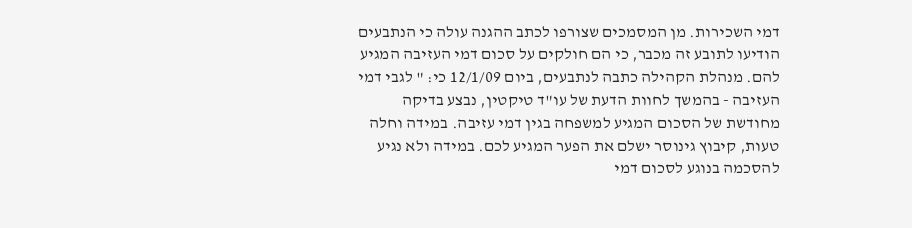דמי השכירות. מן המסמכים שצורפו לכתב ההגנה עולה כי הנתבעים הודיעו לתובע זה מכבר, כי הם חולקים על סכום דמי העזיבה המגיע להם. מנהלת הקהילה כתבה לנתבעים, ביום 12/1/09 כי: " לגבי דמי העזיבה - בהמשך לחוות הדעת של עו"ד טיקטין, נבצע בדיקה מחודשת של הסכום המגיע למשפחה בגין דמי עזיבה. במידה וחלה טעות, קיבוץ גינוסר ישלם את הפער המגיע לכם. במידה ולא נגיע להסכמה בנוגע לסכום דמי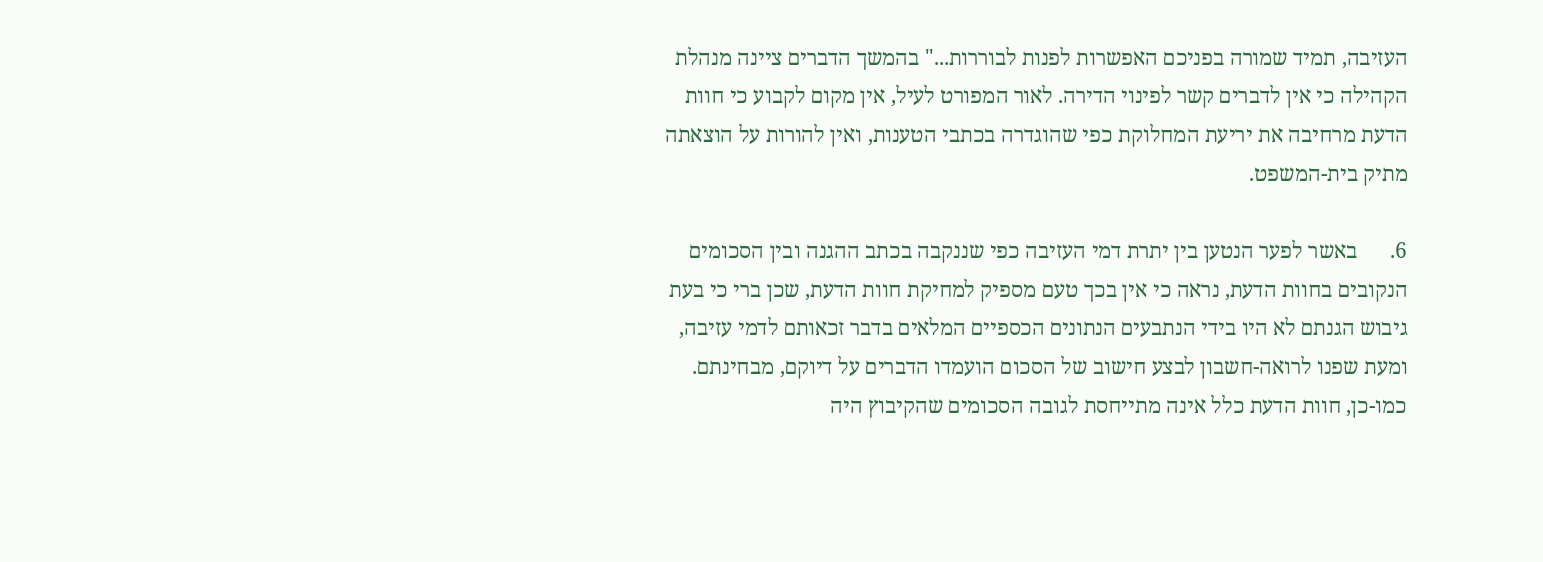העזיבה, תמיד שמורה בפניכם האפשרות לפנות לבוררות..." בהמשך הדברים ציינה מנהלת הקהילה כי אין לדברים קשר לפינוי הדירה. לאור המפורט לעיל, אין מקום לקבוע כי חוות הדעת מרחיבה את יריעת המחלוקת כפי שהוגדרה בכתבי הטענות, ואין להורות על הוצאתה מתיק בית-המשפט.

6.      באשר לפער הנטען בין יתרת דמי העזיבה כפי שננקבה בכתב ההגנה ובין הסכומים הנקובים בחוות הדעת, נראה כי אין בכך טעם מספיק למחיקת חוות הדעת, שכן ברי כי בעת גיבוש הגנתם לא היו בידי הנתבעים הנתונים הכספיים המלאים בדבר זכאותם לדמי עזיבה, ומעת שפנו לרואה-חשבון לבצע חישוב של הסכום הועמדו הדברים על דיוקם, מבחינתם. כמו-כן, חוות הדעת כלל אינה מתייחסת לגובה הסכומים שהקיבוץ היה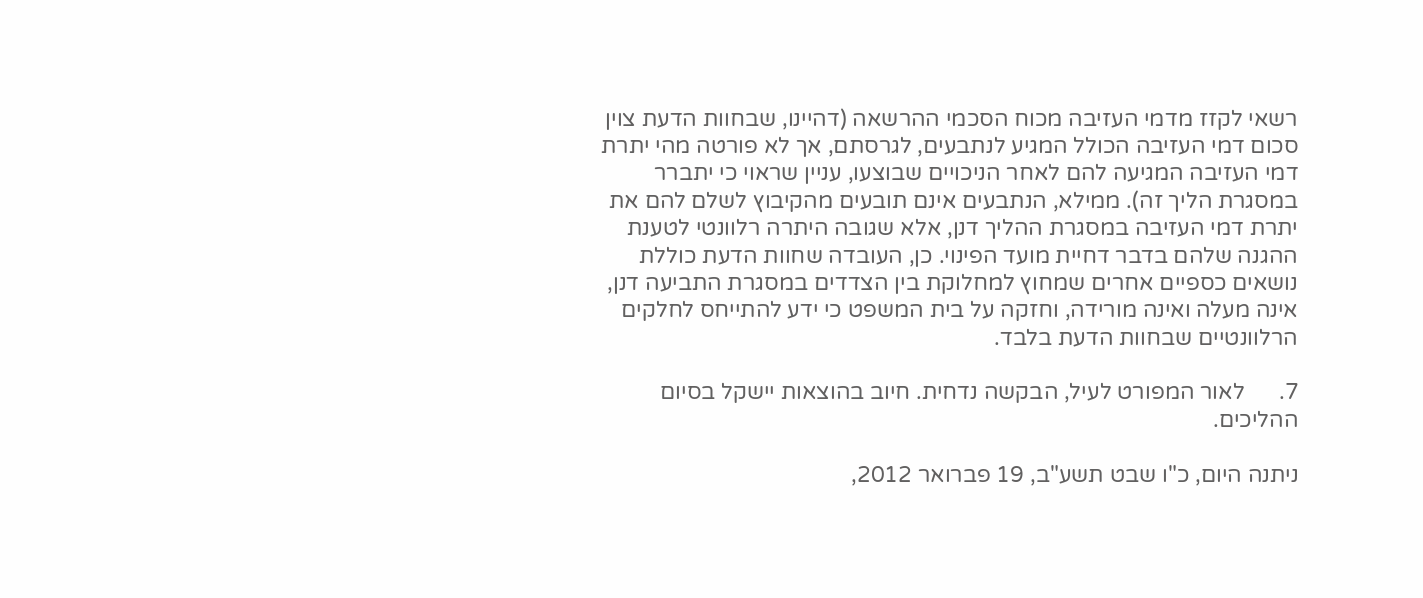רשאי לקזז מדמי העזיבה מכוח הסכמי ההרשאה (דהיינו, שבחוות הדעת צוין סכום דמי העזיבה הכולל המגיע לנתבעים, לגרסתם, אך לא פורטה מהי יתרת דמי העזיבה המגיעה להם לאחר הניכויים שבוצעו, עניין שראוי כי יתברר במסגרת הליך זה). ממילא, הנתבעים אינם תובעים מהקיבוץ לשלם להם את יתרת דמי העזיבה במסגרת ההליך דנן, אלא שגובה היתרה רלוונטי לטענת ההגנה שלהם בדבר דחיית מועד הפינוי. כן, העובדה שחוות הדעת כוללת נושאים כספיים אחרים שמחוץ למחלוקת בין הצדדים במסגרת התביעה דנן, אינה מעלה ואינה מורידה, וחזקה על בית המשפט כי ידע להתייחס לחלקים הרלוונטיים שבחוות הדעת בלבד.

7.      לאור המפורט לעיל, הבקשה נדחית. חיוב בהוצאות יישקל בסיום ההליכים.

ניתנה היום, כ"ו שבט תשע"ב, 19 פברואר 2012,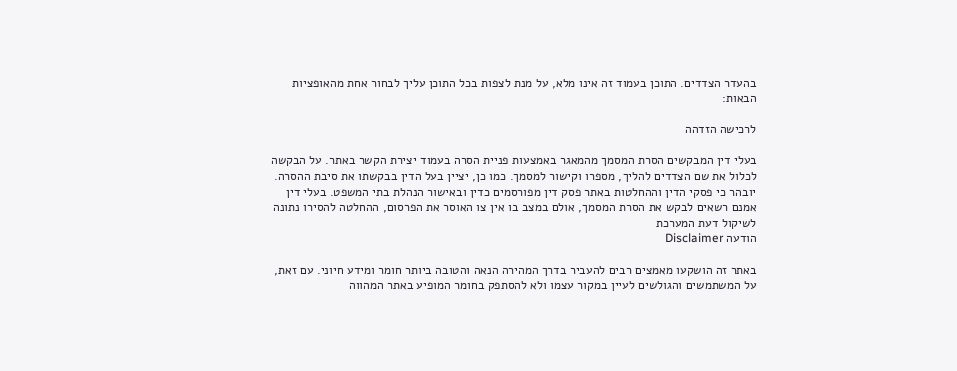בהעדר הצדדים. התוכן בעמוד זה אינו מלא, על מנת לצפות בכל התוכן עליך לבחור אחת מהאופציות הבאות:

לרכישה הזדהה

בעלי דין המבקשים הסרת המסמך מהמאגר באמצעות פניית הסרה בעמוד יצירת הקשר באתר. על הבקשה לכלול את שם הצדדים להליך, מספרו וקישור למסמך. כמו כן, יציין בעל הדין בבקשתו את סיבת ההסרה. יובהר כי פסקי הדין וההחלטות באתר פסק דין מפורסמים כדין ובאישור הנהלת בתי המשפט. בעלי דין אמנם רשאים לבקש את הסרת המסמך, אולם במצב בו אין צו האוסר את הפרסום, ההחלטה להסירו נתונה לשיקול דעת המערכת
הודעה Disclaimer

באתר זה הושקעו מאמצים רבים להעביר בדרך המהירה הנאה והטובה ביותר חומר ומידע חיוני. עם זאת, על המשתמשים והגולשים לעיין במקור עצמו ולא להסתפק בחומר המופיע באתר המהווה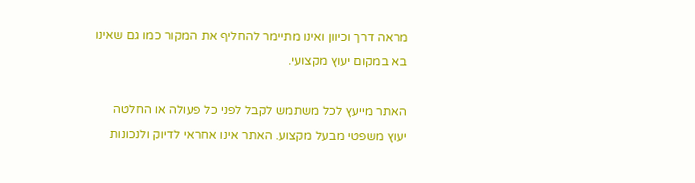מראה דרך וכיוון ואינו מתיימר להחליף את המקור כמו גם שאינו בא במקום יעוץ מקצועי.

האתר מייעץ לכל משתמש לקבל לפני כל פעולה או החלטה יעוץ משפטי מבעל מקצוע. האתר אינו אחראי לדיוק ולנכונות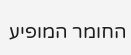החומר המופיע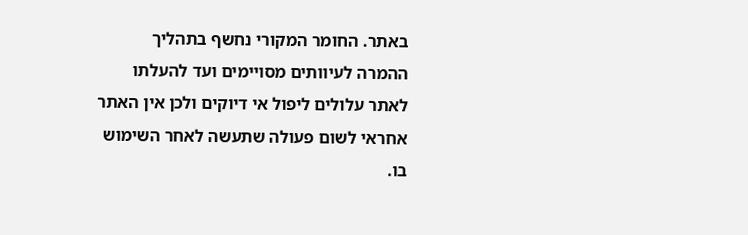באתר. החומר המקורי נחשף בתהליך ההמרה לעיוותים מסויימים ועד להעלתו לאתר עלולים ליפול אי דיוקים ולכן אין האתר אחראי לשום פעולה שתעשה לאחר השימוש בו.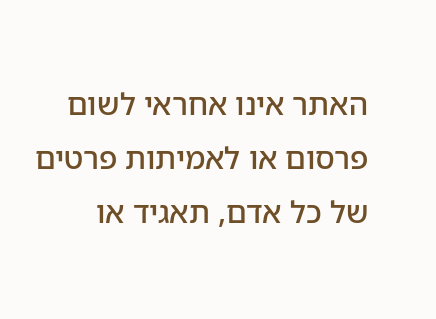האתר אינו אחראי לשום פרסום או לאמיתות פרטים של כל אדם, תאגיד או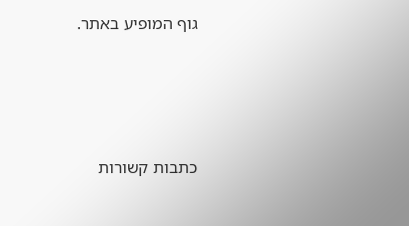גוף המופיע באתר.




כתבות קשורות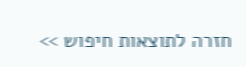חזרה לתוצאות חיפוש >>